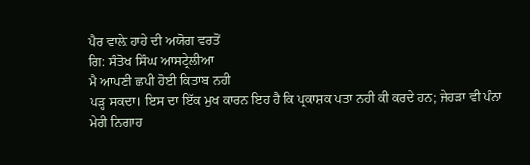ਪੈਰ ਵਾਲ਼ੇ ਹਾਹੇ ਦੀ ਅਯੋਗ ਵਰਤੋਂ
ਗਿ: ਸੰਤੋਖ ਸਿੰਘ ਆਸਟ੍ਰੇਲੀਆ
ਮੈ ਆਪਣੀ ਛਪੀ ਹੋਈ ਕਿਤਾਬ ਨਹੀ
ਪੜ੍ਹ ਸਕਦਾ। ਇਸ ਦਾ ਇੱਕ ਮੁਖ ਕਾਰਨ ਇਹ ਹੈ ਕਿ ਪ੍ਰਕਾਸ਼ਕ ਪਤਾ ਨਹੀ ਕੀ ਕਰਦੇ ਹਨ; ਜੇਹੜਾ ਵੀ ਪੰਨਾ
ਮੇਰੀ ਨਿਗਾਹ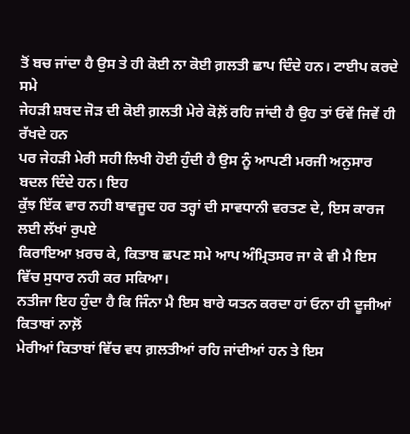ਤੋਂ ਬਚ ਜਾਂਦਾ ਹੈ ਉਸ ਤੇ ਹੀ ਕੋਈ ਨਾ ਕੋਈ ਗ਼ਲਤੀ ਛਾਪ ਦਿੰਦੇ ਹਨ। ਟਾਈਪ ਕਰਦੇ ਸਮੇ
ਜੇਹੜੀ ਸ਼ਬਦ ਜੋੜ ਦੀ ਕੋਈ ਗ਼ਲਤੀ ਮੇਰੇ ਕੋਲ਼ੋਂ ਰਹਿ ਜਾਂਦੀ ਹੈ ਉਹ ਤਾਂ ਓਵੇਂ ਜਿਵੇਂ ਹੀ ਰੱਖਦੇ ਹਨ
ਪਰ ਜੇਹੜੀ ਮੇਰੀ ਸਹੀ ਲਿਖੀ ਹੋਈ ਹੁੰਦੀ ਹੈ ਉਸ ਨੂੰ ਆਪਣੀ ਮਰਜੀ ਅਨੁਸਾਰ ਬਦਲ ਦਿੰਦੇ ਹਨ। ਇਹ
ਕੁੱਝ ਇੱਕ ਵਾਰ ਨਹੀ ਬਾਵਜੂਦ ਹਰ ਤਰ੍ਹਾਂ ਦੀ ਸਾਵਧਾਨੀ ਵਰਤਣ ਦੇ, ਇਸ ਕਾਰਜ ਲਈ ਲੱਖਾਂ ਰੁਪਏ
ਕਿਰਾਇਆ ਖ਼ਰਚ ਕੇ, ਕਿਤਾਬ ਛਪਣ ਸਮੇ ਆਪ ਅੰਮ੍ਰਿਤਸਰ ਜਾ ਕੇ ਵੀ ਮੈ ਇਸ ਵਿੱਚ ਸੁਧਾਰ ਨਹੀ ਕਰ ਸਕਿਆ।
ਨਤੀਜਾ ਇਹ ਹੁੰਦਾ ਹੈ ਕਿ ਜਿੰਨਾ ਮੈ ਇਸ ਬਾਰੇ ਯਤਨ ਕਰਦਾ ਹਾਂ ਓਨਾ ਹੀ ਦੂਜੀਆਂ ਕਿਤਾਬਾਂ ਨਾਲ਼ੋਂ
ਮੇਰੀਆਂ ਕਿਤਾਬਾਂ ਵਿੱਚ ਵਧ ਗ਼ਲਤੀਆਂ ਰਹਿ ਜਾਂਦੀਆਂ ਹਨ ਤੇ ਇਸ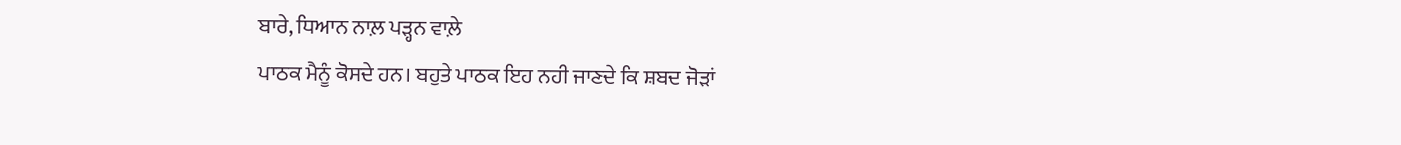ਬਾਰੇ, ਧਿਆਨ ਨਾਲ਼ ਪੜ੍ਹਨ ਵਾਲ਼ੇ
ਪਾਠਕ ਮੈਨੂੰ ਕੋਸਦੇ ਹਨ। ਬਹੁਤੇ ਪਾਠਕ ਇਹ ਨਹੀ ਜਾਣਦੇ ਕਿ ਸ਼ਬਦ ਜੋੜਾਂ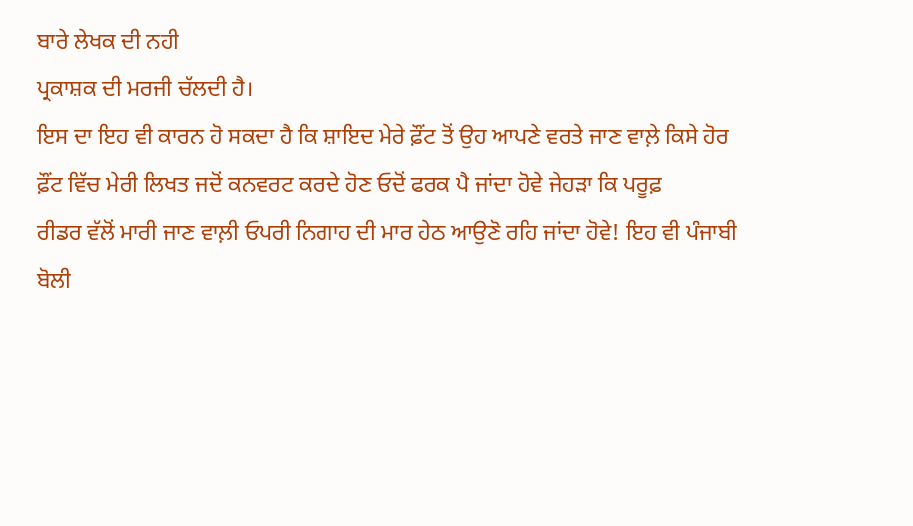ਬਾਰੇ ਲੇਖਕ ਦੀ ਨਹੀ
ਪ੍ਰਕਾਸ਼ਕ ਦੀ ਮਰਜੀ ਚੱਲਦੀ ਹੈ।
ਇਸ ਦਾ ਇਹ ਵੀ ਕਾਰਨ ਹੋ ਸਕਦਾ ਹੈ ਕਿ ਸ਼ਾਇਦ ਮੇਰੇ ਫ਼ੌਂਟ ਤੋਂ ਉਹ ਆਪਣੇ ਵਰਤੇ ਜਾਣ ਵਾਲ਼ੇ ਕਿਸੇ ਹੋਰ
ਫ਼ੌਂਟ ਵਿੱਚ ਮੇਰੀ ਲਿਖਤ ਜਦੋਂ ਕਨਵਰਟ ਕਰਦੇ ਹੋਣ ਓਦੋਂ ਫਰਕ ਪੈ ਜਾਂਦਾ ਹੋਵੇ ਜੇਹੜਾ ਕਿ ਪਰੂਫ਼
ਰੀਡਰ ਵੱਲੋਂ ਮਾਰੀ ਜਾਣ ਵਾਲ਼ੀ ਓਪਰੀ ਨਿਗਾਹ ਦੀ ਮਾਰ ਹੇਠ ਆਉਣੋ ਰਹਿ ਜਾਂਦਾ ਹੋਵੇ! ਇਹ ਵੀ ਪੰਜਾਬੀ
ਬੋਲੀ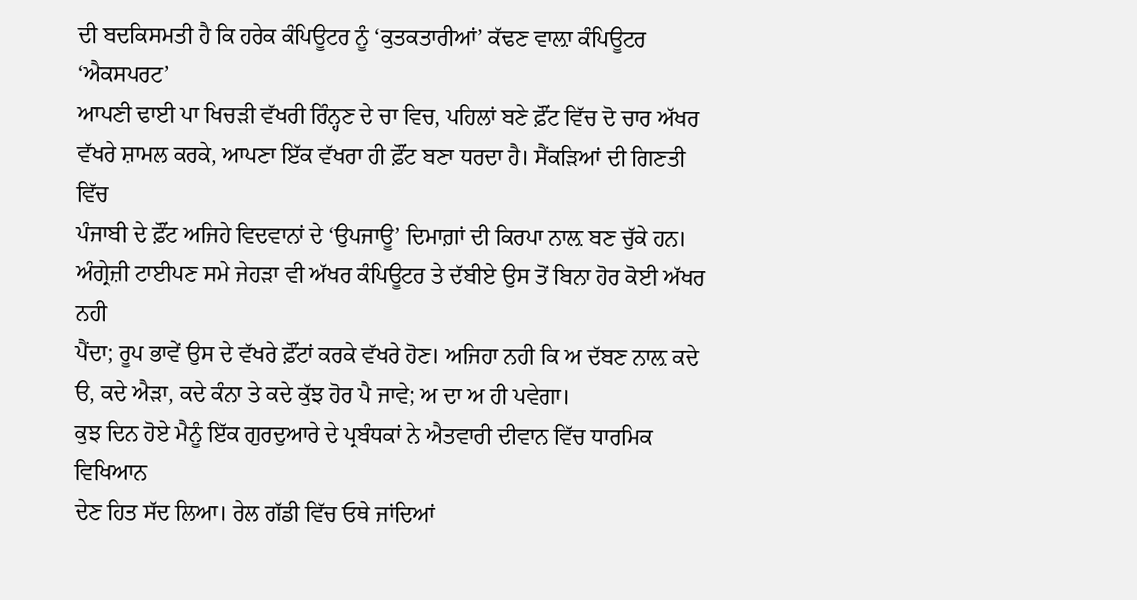ਦੀ ਬਦਕਿਸਮਤੀ ਹੈ ਕਿ ਹਰੇਕ ਕੰਪਿਊਟਰ ਨੂੰ ‘ਕੁਤਕਤਾਰੀਆਂ’ ਕੱਢਣ ਵਾਲ਼ਾ ਕੰਪਿਊਟਰ ‘ਐਕਸਪਰਟ’
ਆਪਣੀ ਢਾਈ ਪਾ ਖਿਚੜੀ ਵੱਖਰੀ ਰਿੰਨ੍ਹਣ ਦੇ ਚਾ ਵਿਚ, ਪਹਿਲਾਂ ਬਣੇ ਫ਼ੌਂਟ ਵਿੱਚ ਦੋ ਚਾਰ ਅੱਖਰ
ਵੱਖਰੇ ਸ਼ਾਮਲ ਕਰਕੇ, ਆਪਣਾ ਇੱਕ ਵੱਖਰਾ ਹੀ ਫ਼ੌਂਟ ਬਣਾ ਧਰਦਾ ਹੈ। ਸੈਂਕੜਿਆਂ ਦੀ ਗਿਣਤੀ ਵਿੱਚ
ਪੰਜਾਬੀ ਦੇ ਫ਼ੌਂਟ ਅਜਿਹੇ ਵਿਦਵਾਨਾਂ ਦੇ ‘ਉਪਜਾਊ’ ਦਿਮਾਗ਼ਾਂ ਦੀ ਕਿਰਪਾ ਨਾਲ਼ ਬਣ ਚੁੱਕੇ ਹਨ।
ਅੰਗ੍ਰੇਜ਼ੀ ਟਾਈਪਣ ਸਮੇ ਜੇਹੜਾ ਵੀ ਅੱਖਰ ਕੰਪਿਊਟਰ ਤੇ ਦੱਬੀਏ ਉਸ ਤੋਂ ਬਿਨਾ ਹੋਰ ਕੋਈ ਅੱਖਰ ਨਹੀ
ਪੈਂਦਾ; ਰੂਪ ਭਾਵੇਂ ਉਸ ਦੇ ਵੱਖਰੇ ਫ਼ੌਂਟਾਂ ਕਰਕੇ ਵੱਖਰੇ ਹੋਣ। ਅਜਿਹਾ ਨਹੀ ਕਿ ਅ ਦੱਬਣ ਨਾਲ਼ ਕਦੇ
ੳ, ਕਦੇ ਐੜਾ, ਕਦੇ ਕੰਨਾ ਤੇ ਕਦੇ ਕੁੱਝ ਹੋਰ ਪੈ ਜਾਵੇ; ਅ ਦਾ ਅ ਹੀ ਪਵੇਗਾ।
ਕੁਝ ਦਿਨ ਹੋਏ ਮੈਨੂੰ ਇੱਕ ਗੁਰਦੁਆਰੇ ਦੇ ਪ੍ਰਬੰਧਕਾਂ ਨੇ ਐਤਵਾਰੀ ਦੀਵਾਨ ਵਿੱਚ ਧਾਰਮਿਕ ਵਿਖਿਆਨ
ਦੇਣ ਹਿਤ ਸੱਦ ਲਿਆ। ਰੇਲ ਗੱਡੀ ਵਿੱਚ ਓਥੇ ਜਾਂਦਿਆਂ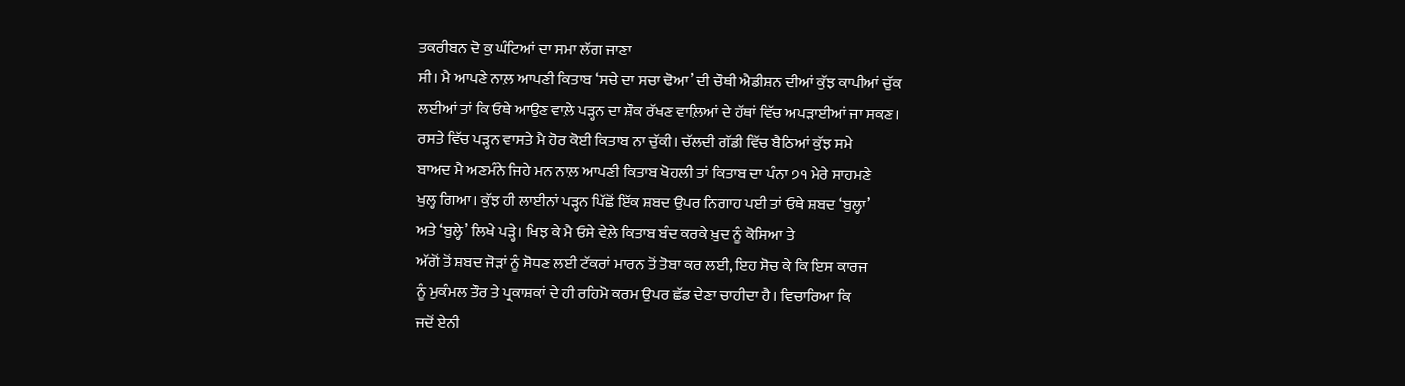ਤਕਰੀਬਨ ਦੋ ਕੁ ਘੰਟਿਆਂ ਦਾ ਸਮਾ ਲੱਗ ਜਾਣਾ
ਸੀ। ਮੈ ਆਪਣੇ ਨਾਲ਼ ਆਪਣੀ ਕਿਤਾਬ ‘ਸਚੇ ਦਾ ਸਚਾ ਢੋਆ’ ਦੀ ਚੌਥੀ ਐਡੀਸ਼ਨ ਦੀਆਂ ਕੁੱਝ ਕਾਪੀਆਂ ਚੁੱਕ
ਲਈਆਂ ਤਾਂ ਕਿ ਓਥੇ ਆਉਣ ਵਾਲ਼ੇ ਪੜ੍ਹਨ ਦਾ ਸ਼ੌਕ ਰੱਖਣ ਵਾਲ਼ਿਆਂ ਦੇ ਹੱਥਾਂ ਵਿੱਚ ਅਪੜਾਈਆਂ ਜਾ ਸਕਣ।
ਰਸਤੇ ਵਿੱਚ ਪੜ੍ਹਨ ਵਾਸਤੇ ਮੈ ਹੋਰ ਕੋਈ ਕਿਤਾਬ ਨਾ ਚੁੱਕੀ। ਚੱਲਦੀ ਗੱਡੀ ਵਿੱਚ ਬੈਠਿਆਂ ਕੁੱਝ ਸਮੇ
ਬਾਅਦ ਮੈ ਅਣਮੰਨੇ ਜਿਹੇ ਮਨ ਨਾਲ਼ ਆਪਣੀ ਕਿਤਾਬ ਖੋਹਲੀ ਤਾਂ ਕਿਤਾਬ ਦਾ ਪੰਨਾ ੭੧ ਮੇਰੇ ਸਾਹਮਣੇ
ਖੁਲ੍ਹ ਗਿਆ। ਕੁੱਝ ਹੀ ਲਾਈਨਾਂ ਪੜ੍ਹਨ ਪਿੱਛੋਂ ਇੱਕ ਸ਼ਬਦ ਉਪਰ ਨਿਗਾਹ ਪਈ ਤਾਂ ਓਥੇ ਸ਼ਬਦ ‘ਬੁਲ੍ਹਾ’
ਅਤੇ ‘ਬੁਲ੍ਹੇ’ ਲਿਖੇ ਪੜ੍ਹੇ। ਖਿਝ ਕੇ ਮੈ ਓਸੇ ਵੇਲ਼ੇ ਕਿਤਾਬ ਬੰਦ ਕਰਕੇ ਖ਼ੁਦ ਨੂੰ ਕੋਸਿਆ ਤੇ
ਅੱਗੋਂ ਤੋਂ ਸ਼ਬਦ ਜੋੜਾਂ ਨੂੰ ਸੋਧਣ ਲਈ ਟੱਕਰਾਂ ਮਾਰਨ ਤੋਂ ਤੋਬਾ ਕਰ ਲਈ, ਇਹ ਸੋਚ ਕੇ ਕਿ ਇਸ ਕਾਰਜ
ਨੂੰ ਮੁਕੰਮਲ ਤੌਰ ਤੇ ਪ੍ਰਕਾਸ਼ਕਾਂ ਦੇ ਹੀ ਰਹਿਮੋ ਕਰਮ ਉਪਰ ਛੱਡ ਦੇਣਾ ਚਾਹੀਦਾ ਹੈ। ਵਿਚਾਰਿਆ ਕਿ
ਜਦੋਂ ਏਨੀ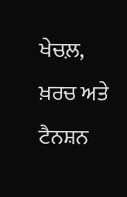ਖੇਚਲ਼, ਖ਼ਰਚ ਅਤੇ ਟੈਨਸ਼ਨ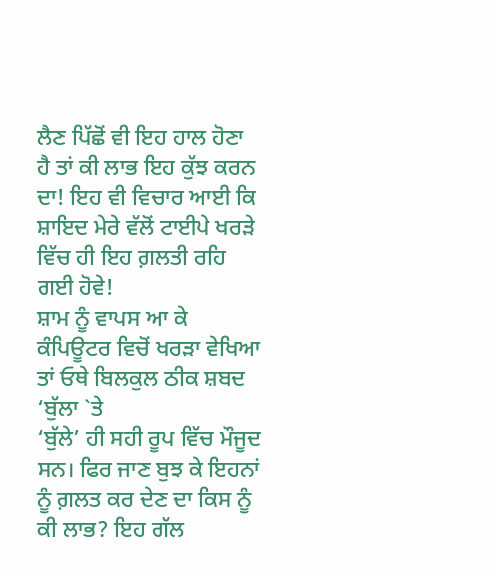ਲੈਣ ਪਿੱਛੋਂ ਵੀ ਇਹ ਹਾਲ ਹੋਣਾ ਹੈ ਤਾਂ ਕੀ ਲਾਭ ਇਹ ਕੁੱਝ ਕਰਨ
ਦਾ! ਇਹ ਵੀ ਵਿਚਾਰ ਆਈ ਕਿ ਸ਼ਾਇਦ ਮੇਰੇ ਵੱਲੋਂ ਟਾਈਪੇ ਖਰੜੇ ਵਿੱਚ ਹੀ ਇਹ ਗ਼ਲਤੀ ਰਹਿ ਗਈ ਹੋਵੇ!
ਸ਼ਾਮ ਨੂੰ ਵਾਪਸ ਆ ਕੇ ਕੰਪਿਊਟਰ ਵਿਚੋਂ ਖਰੜਾ ਵੇਖਿਆ ਤਾਂ ਓਥੇ ਬਿਲਕੁਲ ਠੀਕ ਸ਼ਬਦ ‘ਬੁੱਲਾ `ਤੇ
‘ਬੁੱਲੇ’ ਹੀ ਸਹੀ ਰੂਪ ਵਿੱਚ ਮੌਜੂਦ ਸਨ। ਫਿਰ ਜਾਣ ਬੁਝ ਕੇ ਇਹਨਾਂ ਨੂੰ ਗ਼ਲਤ ਕਰ ਦੇਣ ਦਾ ਕਿਸ ਨੂੰ
ਕੀ ਲਾਭ? ਇਹ ਗੱਲ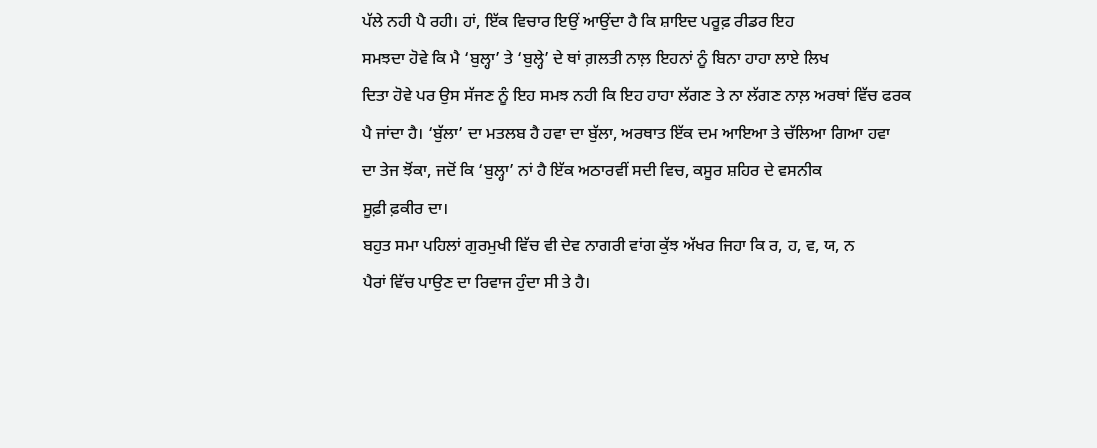ਪੱਲੇ ਨਹੀ ਪੈ ਰਹੀ। ਹਾਂ, ਇੱਕ ਵਿਚਾਰ ਇਉਂ ਆਉਂਦਾ ਹੈ ਕਿ ਸ਼ਾਇਦ ਪਰੂਫ਼ ਰੀਡਰ ਇਹ
ਸਮਝਦਾ ਹੋਵੇ ਕਿ ਮੈ ‘ਬੁਲ੍ਹਾ’ ਤੇ ‘ਬੁਲ੍ਹੇ’ ਦੇ ਥਾਂ ਗ਼ਲਤੀ ਨਾਲ਼ ਇਹਨਾਂ ਨੂੰ ਬਿਨਾ ਹਾਹਾ ਲਾਏ ਲਿਖ
ਦਿਤਾ ਹੋਵੇ ਪਰ ਉਸ ਸੱਜਣ ਨੂੰ ਇਹ ਸਮਝ ਨਹੀ ਕਿ ਇਹ ਹਾਹਾ ਲੱਗਣ ਤੇ ਨਾ ਲੱਗਣ ਨਾਲ਼ ਅਰਥਾਂ ਵਿੱਚ ਫਰਕ
ਪੈ ਜਾਂਦਾ ਹੈ। ‘ਬੁੱਲਾ’ ਦਾ ਮਤਲਬ ਹੈ ਹਵਾ ਦਾ ਬੁੱਲਾ, ਅਰਥਾਤ ਇੱਕ ਦਮ ਆਇਆ ਤੇ ਚੱਲਿਆ ਗਿਆ ਹਵਾ
ਦਾ ਤੇਜ ਝੋਂਕਾ, ਜਦੋਂ ਕਿ ‘ਬੁਲ੍ਹਾ’ ਨਾਂ ਹੈ ਇੱਕ ਅਠਾਰਵੀਂ ਸਦੀ ਵਿਚ, ਕਸੂਰ ਸ਼ਹਿਰ ਦੇ ਵਸਨੀਕ
ਸੂਫ਼ੀ ਫ਼ਕੀਰ ਦਾ।
ਬਹੁਤ ਸਮਾ ਪਹਿਲਾਂ ਗੁਰਮੁਖੀ ਵਿੱਚ ਵੀ ਦੇਵ ਨਾਗਰੀ ਵਾਂਗ ਕੁੱਝ ਅੱਖਰ ਜਿਹਾ ਕਿ ਰ, ਹ, ਵ, ਯ, ਨ
ਪੈਰਾਂ ਵਿੱਚ ਪਾਉਣ ਦਾ ਰਿਵਾਜ ਹੁੰਦਾ ਸੀ ਤੇ ਹੈ।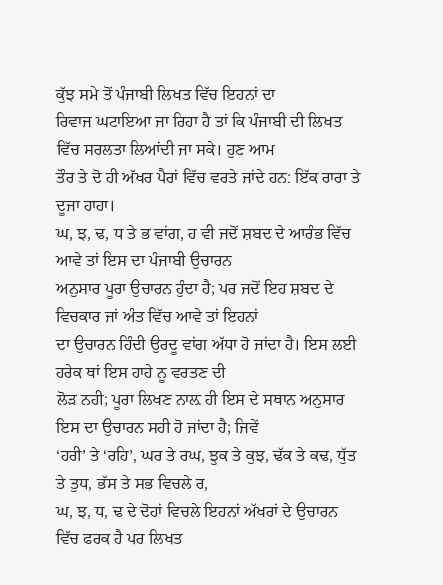ਕੁੱਝ ਸਮੇ ਤੋਂ ਪੰਜਾਬੀ ਲਿਖਤ ਵਿੱਚ ਇਹਨਾਂ ਦਾ
ਰਿਵਾਜ ਘਟਾਇਆ ਜਾ ਰਿਹਾ ਹੈ ਤਾਂ ਕਿ ਪੰਜਾਬੀ ਦੀ ਲਿਖਤ ਵਿੱਚ ਸਰਲਤਾ ਲਿਆਂਦੀ ਜਾ ਸਕੇ। ਹੁਣ ਆਮ
ਤੌਰ ਤੇ ਦੋ ਹੀ ਅੱਖਰ ਪੈਰਾਂ ਵਿੱਚ ਵਰਤੇ ਜਾਂਦੇ ਹਨ: ਇੱਕ ਰਾਰਾ ਤੇ ਦੂਜਾ ਹਾਹਾ।
ਘ, ਝ, ਢ, ਧ ਤੇ ਭ ਵਾਂਗ, ਹ ਵੀ ਜਦੋਂ ਸ਼ਬਦ ਦੇ ਆਰੰਭ ਵਿੱਚ ਆਵੇ ਤਾਂ ਇਸ ਦਾ ਪੰਜਾਬੀ ਉਚਾਰਨ
ਅਨੁਸਾਰ ਪੂਰਾ ਉਚਾਰਨ ਹੁੰਦਾ ਹੈ; ਪਰ ਜਦੋਂ ਇਹ ਸ਼ਬਦ ਦੇ ਵਿਚਕਾਰ ਜਾਂ ਅੰਤ ਵਿੱਚ ਆਵੇ ਤਾਂ ਇਹਨਾਂ
ਦਾ ਉਚਾਰਨ ਹਿੰਦੀ ਉਰਦੂ ਵਾਂਗ ਅੱਧਾ ਹੋ ਜਾਂਦਾ ਹੈ। ਇਸ ਲਈ ਹਰੇਕ ਥਾਂ ਇਸ ਹਾਹੇ ਨੂ ਵਰਤਣ ਦੀ
ਲੋੜ ਨਹੀ; ਪੂਰਾ ਲਿਖਣ ਨਾਲ਼ ਹੀ ਇਸ ਦੇ ਸਥਾਨ ਅਨੁਸਾਰ ਇਸ ਦਾ ਉਚਾਰਨ ਸਹੀ ਹੋ ਜਾਂਦਾ ਹੈ; ਜਿਵੇਂ
‘ਹਰੀ’ ਤੇ ‘ਰਹਿ’, ਘਰ ਤੇ ਰਘ, ਝੁਕ ਤੇ ਕੁਝ, ਢੱਕ ਤੇ ਕਢ, ਧੁੱਤ ਤੇ ਤੁਧ, ਭੱਸ ਤੇ ਸਭ ਵਿਚਲੇ ਰ,
ਘ, ਝ, ਧ, ਢ ਦੇ ਦੋਹਾਂ ਵਿਚਲੇ ਇਹਨਾਂ ਅੱਖਰਾਂ ਦੇ ਉਚਾਰਨ ਵਿੱਚ ਫਰਕ ਹੈ ਪਰ ਲਿਖਤ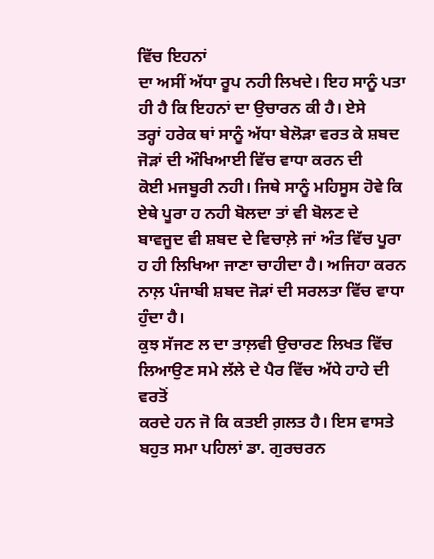ਵਿੱਚ ਇਹਨਾਂ
ਦਾ ਅਸੀਂ ਅੱਧਾ ਰੂਪ ਨਹੀ ਲਿਖਦੇ। ਇਹ ਸਾਨੂੰ ਪਤਾ ਹੀ ਹੈ ਕਿ ਇਹਨਾਂ ਦਾ ਉਚਾਰਨ ਕੀ ਹੈ। ਏਸੇ
ਤਰ੍ਹਾਂ ਹਰੇਕ ਥਾਂ ਸਾਨੂੰ ਅੱਧਾ ਬੇਲੋੜਾ ਵਰਤ ਕੇ ਸ਼ਬਦ ਜੋੜਾਂ ਦੀ ਔਖਿਆਈ ਵਿੱਚ ਵਾਧਾ ਕਰਨ ਦੀ
ਕੋਈ ਮਜਬੂਰੀ ਨਹੀ। ਜਿਥੇ ਸਾਨੂੰ ਮਹਿਸੂਸ ਹੋਵੇ ਕਿ ਏਥੇ ਪੂਰਾ ਹ ਨਹੀ ਬੋਲਦਾ ਤਾਂ ਵੀ ਬੋਲਣ ਦੇ
ਬਾਵਜੂਦ ਵੀ ਸ਼ਬਦ ਦੇ ਵਿਚਾਲ਼ੇ ਜਾਂ ਅੰਤ ਵਿੱਚ ਪੂਰਾ ਹ ਹੀ ਲਿਖਿਆ ਜਾਣਾ ਚਾਹੀਦਾ ਹੈ। ਅਜਿਹਾ ਕਰਨ
ਨਾਲ਼ ਪੰਜਾਬੀ ਸ਼ਬਦ ਜੋੜਾਂ ਦੀ ਸਰਲਤਾ ਵਿੱਚ ਵਾਧਾ ਹੁੰਦਾ ਹੈ।
ਕੁਝ ਸੱਜਣ ਲ ਦਾ ਤਾਲ਼ਵੀ ਉਚਾਰਣ ਲਿਖਤ ਵਿੱਚ ਲਿਆਉਣ ਸਮੇ ਲੱਲੇ ਦੇ ਪੈਰ ਵਿੱਚ ਅੱਧੇ ਹਾਹੇ ਦੀ ਵਰਤੋਂ
ਕਰਦੇ ਹਨ ਜੋ ਕਿ ਕਤਈ ਗ਼ਲਤ ਹੈ। ਇਸ ਵਾਸਤੇ ਬਹੁਤ ਸਮਾ ਪਹਿਲਾਂ ਡਾ. ਗੁਰਚਰਨ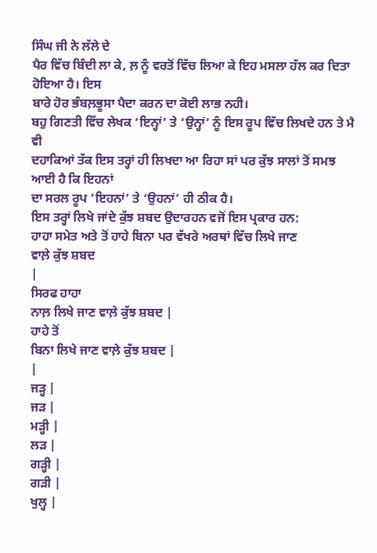ਸਿੰਘ ਜੀ ਨੇ ਲੱਲੇ ਦੇ
ਪੈਰ ਵਿੱਚ ਬਿੰਦੀ ਲਾ ਕੇ, ਲ਼ ਨੂੰ ਵਰਤੋਂ ਵਿੱਚ ਲਿਆ ਕੇ ਇਹ ਮਸਲਾ ਹੱਲ ਕਰ ਦਿਤਾ ਹੋਇਆ ਹੈ। ਇਸ
ਬਾਰੇ ਹੋਰ ਭੰਬਲ਼ਭੂਸਾ ਪੈਦਾ ਕਰਨ ਦਾ ਕੋਈ ਲਾਭ ਨਹੀ।
ਬਹੁ ਗਿਣਤੀ ਵਿੱਚ ਲੇਖਕ ‘ਇਨ੍ਹਾਂ’ ਤੇ ‘ਉਨ੍ਹਾਂ’ ਨੂੰ ਇਸ ਰੂਪ ਵਿੱਚ ਲਿਖਦੇ ਹਨ ਤੇ ਮੈ ਵੀ
ਦਹਾਕਿਆਂ ਤੱਕ ਇਸ ਤਰ੍ਹਾਂ ਹੀ ਲਿਖਦਾ ਆ ਰਿਹਾ ਸਾਂ ਪਰ ਕੁੱਝ ਸਾਲਾਂ ਤੋਂ ਸਮਝ ਆਈ ਹੈ ਕਿ ਇਹਨਾਂ
ਦਾ ਸਰਲ ਰੂਪ ‘ਇਹਨਾਂ’ ਤੇ ‘ਉਹਨਾਂ’ ਹੀ ਠੀਕ ਹੈ।
ਇਸ ਤਰ੍ਹਾਂ ਲਿਖੇ ਜਾਂਦੇ ਕੁੱਝ ਸ਼ਬਦ ਉਦਾਰਹਨ ਵਜੋਂ ਇਸ ਪ੍ਰਕਾਰ ਹਨ:
ਹਾਹਾ ਸਮੇਤ ਅਤੇ ਤੋਂ ਹਾਹੇ ਬਿਨਾ ਪਰ ਵੱਖਰੇ ਅਰਥਾਂ ਵਿੱਚ ਲਿਖੇ ਜਾਣ
ਵਾਲ਼ੇ ਕੁੱਝ ਸ਼ਬਦ
|
ਸਿਰਫ ਹਾਹਾ
ਨਾਲ਼ ਲਿਖੇ ਜਾਣ ਵਾਲ਼ੇ ਕੁੱਝ ਸ਼ਬਦ |
ਹਾਹੇ ਤੋਂ
ਬਿਨਾ ਲਿਖੇ ਜਾਣ ਵਾਲ਼ੇ ਕੁੱਝ ਸ਼ਬਦ |
|
ਜੜ੍ਹ |
ਜੜ |
ਮੜ੍ਹੀ |
ਲੜ |
ਗੜ੍ਹੀ |
ਗੜੀ |
ਖੁਲ੍ਹ |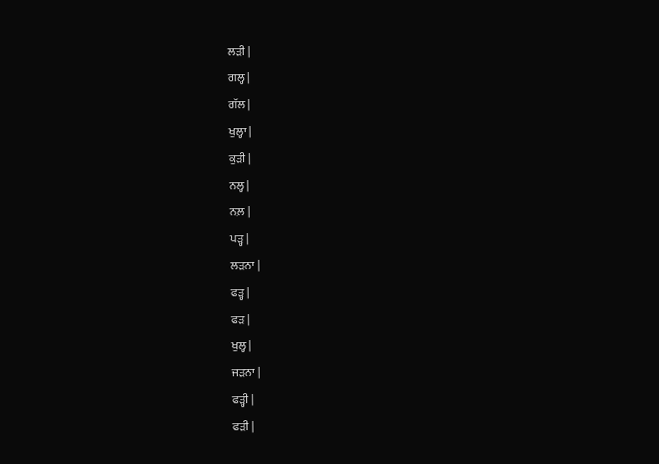ਲੜੀ |
ਗਲ੍ਹ |
ਗੱਲ |
ਖੁਲ੍ਹਾ |
ਕੁੜੀ |
ਨਲ੍ਹ |
ਨਲ਼ |
ਪੜ੍ਹ |
ਲੜਨਾ |
ਫੜ੍ਹ |
ਫੜ |
ਖੁਲ੍ਹ |
ਜੜਨਾ |
ਫੜ੍ਹੀ |
ਫੜੀ |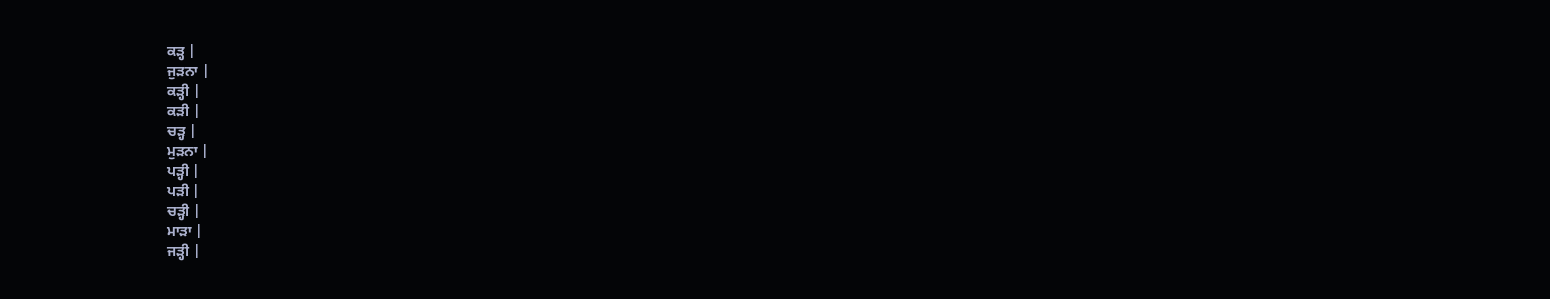ਕੜ੍ਹ |
ਜੁੜਨਾ |
ਕੜ੍ਹੀ |
ਕੜੀ |
ਚੜ੍ਹ |
ਮੁੜਨਾ |
ਪੜ੍ਹੀ |
ਪੜੀ |
ਚੜ੍ਹੀ |
ਮਾੜਾ |
ਜੜ੍ਹੀ |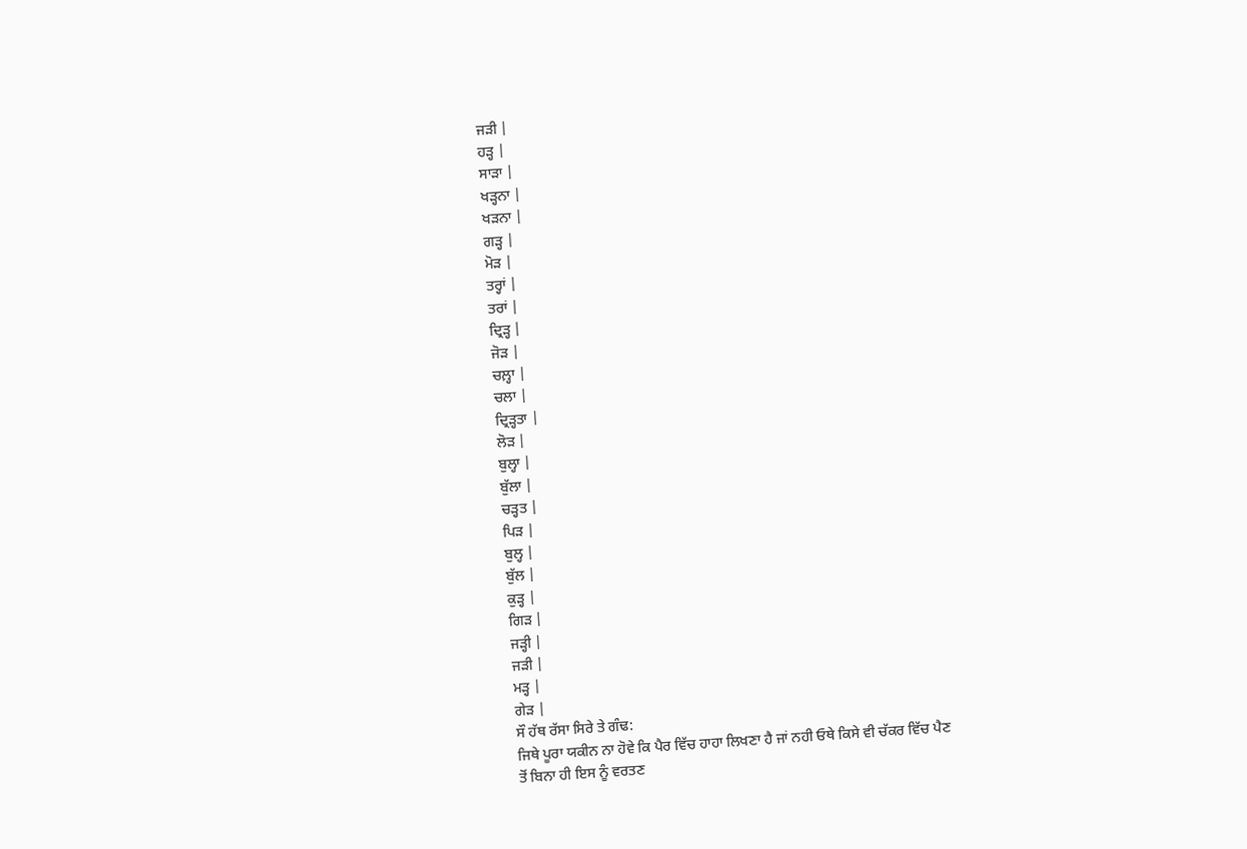ਜੜੀ |
ਹੜ੍ਹ |
ਸਾੜਾ |
ਖੜ੍ਹਨਾ |
ਖੜਨਾ |
ਗੜ੍ਹ |
ਮੋੜ |
ਤਰ੍ਹਾਂ |
ਤਰਾਂ |
ਦ੍ਰਿੜ੍ਹ |
ਜੋੜ |
ਚਲ਼੍ਹਾ |
ਚਲਾ |
ਦ੍ਰਿੜ੍ਹਤਾ |
ਲੋੜ |
ਬੁਲ੍ਹਾ |
ਬੁੱਲਾ |
ਚੜ੍ਹਤ |
ਪਿੜ |
ਬੁਲ੍ਹ |
ਬੁੱਲ |
ਕੁੜ੍ਹ |
ਗਿੜ |
ਜੜ੍ਹੀ |
ਜੜੀ |
ਮੜ੍ਹ |
ਗੇੜ |
ਸੌ ਹੱਥ ਰੱਸਾ ਸਿਰੇ ਤੇ ਗੰਢ:
ਜਿਥੇ ਪੂਰਾ ਯਕੀਨ ਨਾ ਹੋਵੇ ਕਿ ਪੈਰ ਵਿੱਚ ਹਾਹਾ ਲਿਖਣਾ ਹੈ ਜਾਂ ਨਹੀ ਓਥੇ ਕਿਸੇ ਵੀ ਚੱਕਰ ਵਿੱਚ ਪੈਣ
ਤੋਂ ਬਿਨਾ ਹੀ ਇਸ ਨੂੰ ਵਰਤਣ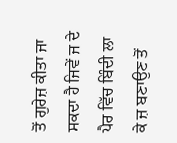ਤੋਂ ਗੁਰੇਜ਼ ਕੀਤਾ ਜਾ ਸਕਦਾ ਹੈ ਜਿਵੇਂ ਜ ਦੇ ਪੈਰ ਵਿੱਚ ਬਿੰਦੀ ਲਾ
ਕੇ ਜ਼ ਬਣਾਉਣ ਤੋਂ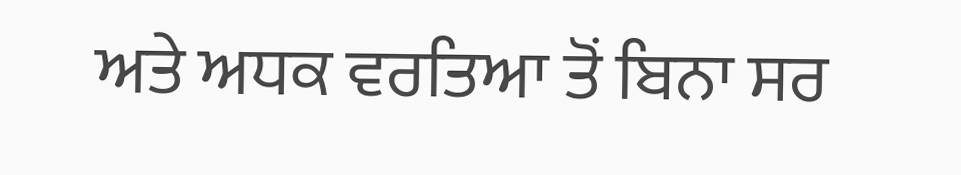ਅਤੇ ਅਧਕ ਵਰਤਿਆ ਤੋਂ ਬਿਨਾ ਸਰ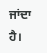ਜਾਂਦਾ ਹੈ।